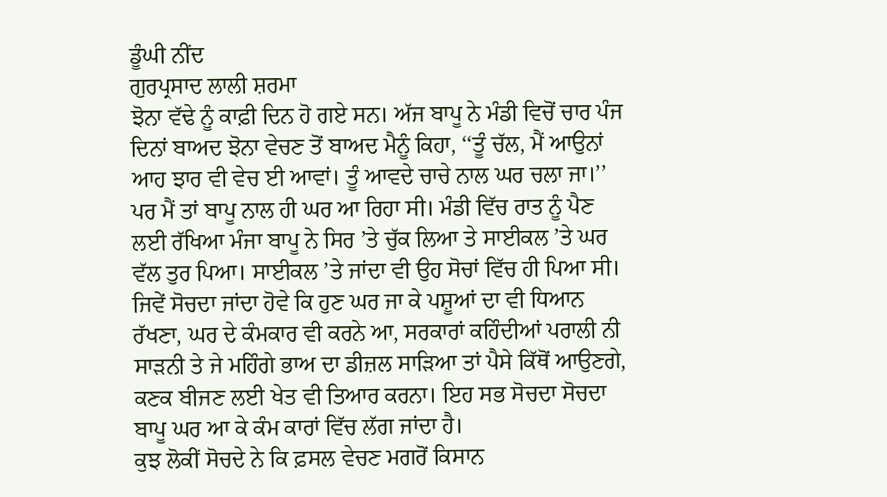ਡੂੰਘੀ ਨੀਂਦ
ਗੁਰਪ੍ਰਸਾਦ ਲਾਲੀ ਸ਼ਰਮਾ
ਝੋਨਾ ਵੱਢੇ ਨੂੰ ਕਾਫ਼ੀ ਦਿਨ ਹੋ ਗਏ ਸਨ। ਅੱਜ ਬਾਪੂ ਨੇ ਮੰਡੀ ਵਿਚੋਂ ਚਾਰ ਪੰਜ ਦਿਨਾਂ ਬਾਅਦ ਝੋਨਾ ਵੇਚਣ ਤੋਂ ਬਾਅਦ ਮੈਨੂੰ ਕਿਹਾ, ‘‘ਤੂੰ ਚੱਲ, ਮੈਂ ਆਉਨਾਂ ਆਹ ਝਾਰ ਵੀ ਵੇਚ ਈ ਆਵਾਂ। ਤੂੰ ਆਵਦੇ ਚਾਚੇ ਨਾਲ ਘਰ ਚਲਾ ਜਾ।’’ ਪਰ ਮੈਂ ਤਾਂ ਬਾਪੂ ਨਾਲ ਹੀ ਘਰ ਆ ਰਿਹਾ ਸੀ। ਮੰਡੀ ਵਿੱਚ ਰਾਤ ਨੂੰ ਪੈਣ ਲਈ ਰੱਖਿਆ ਮੰਜਾ ਬਾਪੂ ਨੇ ਸਿਰ ’ਤੇ ਚੁੱਕ ਲਿਆ ਤੇ ਸਾਈਕਲ ’ਤੇ ਘਰ ਵੱਲ ਤੁਰ ਪਿਆ। ਸਾਈਕਲ ’ਤੇ ਜਾਂਦਾ ਵੀ ਉਹ ਸੋਚਾਂ ਵਿੱਚ ਹੀ ਪਿਆ ਸੀ। ਜਿਵੇਂ ਸੋਚਦਾ ਜਾਂਦਾ ਹੋਵੇ ਕਿ ਹੁਣ ਘਰ ਜਾ ਕੇ ਪਸ਼ੂਆਂ ਦਾ ਵੀ ਧਿਆਨ ਰੱਖਣਾ, ਘਰ ਦੇ ਕੰਮਕਾਰ ਵੀ ਕਰਨੇ ਆ, ਸਰਕਾਰਾਂ ਕਹਿੰਦੀਆਂ ਪਰਾਲੀ ਨੀ ਸਾੜਨੀ ਤੇ ਜੇ ਮਹਿੰਗੇ ਭਾਅ ਦਾ ਡੀਜ਼ਲ ਸਾੜਿਆ ਤਾਂ ਪੈਸੇ ਕਿੱਥੋਂ ਆਉਣਗੇ, ਕਣਕ ਬੀਜਣ ਲਈ ਖੇਤ ਵੀ ਤਿਆਰ ਕਰਨਾ। ਇਹ ਸਭ ਸੋਚਦਾ ਸੋਚਦਾ ਬਾਪੂ ਘਰ ਆ ਕੇ ਕੰਮ ਕਾਰਾਂ ਵਿੱਚ ਲੱਗ ਜਾਂਦਾ ਹੈ।
ਕੁਝ ਲੋਕੀਂ ਸੋਚਦੇ ਨੇ ਕਿ ਫ਼ਸਲ ਵੇਚਣ ਮਗਰੋਂ ਕਿਸਾਨ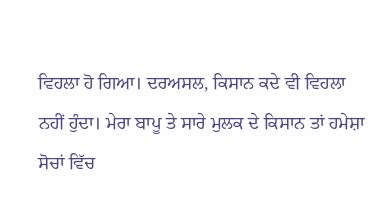ਵਿਹਲਾ ਹੋ ਗਿਆ। ਦਰਅਸਲ, ਕਿਸਾਨ ਕਦੇ ਵੀ ਵਿਹਲਾ ਨਹੀਂ ਹੁੰਦਾ। ਮੇਰਾ ਬਾਪੂ ਤੇ ਸਾਰੇ ਮੁਲਕ ਦੇ ਕਿਸਾਨ ਤਾਂ ਹਮੇਸ਼ਾ ਸੋਚਾਂ ਵਿੱਚ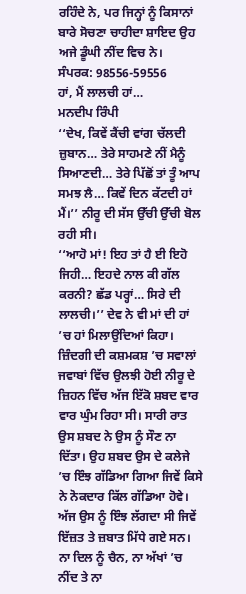ਰਹਿੰਦੇ ਨੇ, ਪਰ ਜਿਨ੍ਹਾਂ ਨੂੰ ਕਿਸਾਨਾਂ ਬਾਰੇ ਸੋਚਣਾ ਚਾਹੀਦਾ ਸ਼ਾਇਦ ਉਹ ਅਜੇ ਡੂੰਘੀ ਨੀਂਦ ਵਿਚ ਨੇ।
ਸੰਪਰਕ: 98556-59556
ਹਾਂ, ਮੈਂ ਲਾਲਚੀ ਹਾਂ…
ਮਨਦੀਪ ਰਿੰਪੀ
‘‘ਦੇਖ, ਕਿਵੇਂ ਕੈਂਚੀ ਵਾਂਗ ਚੱਲਦੀ ਜ਼ੁਬਾਨ… ਤੇਰੇ ਸਾਹਮਣੇ ਨੀਂ ਮੈਨੂੰ ਸਿਆਣਦੀ… ਤੇਰੇ ਪਿੱਛੋਂ ਤਾਂ ਤੂੰ ਆਪ ਸਮਝ ਲੈ… ਕਿਵੇਂ ਦਿਨ ਕੱਟਦੀ ਹਾਂ ਮੈਂ।’’ ਨੀਰੂ ਦੀ ਸੱਸ ਉੱਚੀ ਉੱਚੀ ਬੋਲ ਰਹੀ ਸੀ।
‘‘ਆਹੋ ਮਾਂ! ਇਹ ਤਾਂ ਹੈ ਈ ਇਹੋ ਜਿਹੀ… ਇਹਦੇ ਨਾਲ ਕੀ ਗੱਲ ਕਰਨੀ? ਛੱਡ ਪਰ੍ਹਾਂ… ਸਿਰੇ ਦੀ ਲਾਲਚੀ।’’ ਦੇਵ ਨੇ ਵੀ ਮਾਂ ਦੀ ਹਾਂ ’ਚ ਹਾਂ ਮਿਲਾਉਂਦਿਆਂ ਕਿਹਾ।
ਜ਼ਿੰਦਗੀ ਦੀ ਕਸ਼ਮਕਸ਼ ’ਚ ਸਵਾਲਾਂ ਜਵਾਬਾਂ ਵਿੱਚ ਉਲਝੀ ਹੋਈ ਨੀਰੂ ਦੇ ਜ਼ਿਹਨ ਵਿੱਚ ਅੱਜ ਇੱਕੋ ਸ਼ਬਦ ਵਾਰ ਵਾਰ ਘੁੰਮ ਰਿਹਾ ਸੀ। ਸਾਰੀ ਰਾਤ ਉਸ ਸ਼ਬਦ ਨੇ ਉਸ ਨੂੰ ਸੌਣ ਨਾ ਦਿੱਤਾ। ਉਹ ਸ਼ਬਦ ਉਸ ਦੇ ਕਲੇਜੇ ’ਚ ਇੰਝ ਗੱਡਿਆ ਗਿਆ ਜਿਵੇਂ ਕਿਸੇ ਨੇ ਨੋਕਦਾਰ ਕਿੱਲ ਗੱਡਿਆ ਹੋਵੇ। ਅੱਜ ਉਸ ਨੂੰ ਇੰਝ ਲੱਗਦਾ ਸੀ ਜਿਵੇਂ ਇੱਜ਼ਤ ਤੇ ਜ਼ਬਾਤ ਮਿੱਧੇ ਗਏ ਸਨ। ਨਾ ਦਿਲ ਨੂੰ ਚੈਨ, ਨਾ ਅੱਖਾਂ ’ਚ ਨੀਂਦ ਤੇ ਨਾ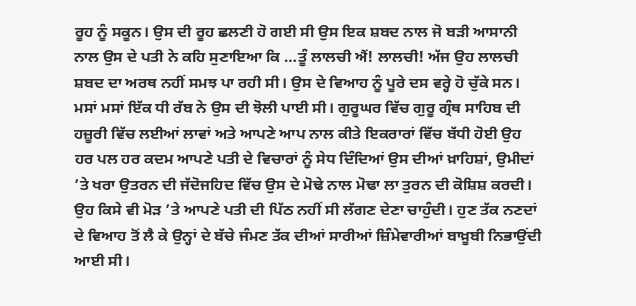ਰੂਹ ਨੂੰ ਸਕੂਨ। ਉਸ ਦੀ ਰੂਹ ਛਲਣੀ ਹੋ ਗਈ ਸੀ ਉਸ ਇਕ ਸ਼ਬਦ ਨਾਲ ਜੋ ਬੜੀ ਆਸਾਨੀ ਨਾਲ ਉਸ ਦੇ ਪਤੀ ਨੇ ਕਹਿ ਸੁਣਾਇਆ ਕਿ …ਤੂੰ ਲਾਲਚੀ ਐਂ! ਲਾਲਚੀ! ਅੱਜ ਉਹ ਲਾਲਚੀ ਸ਼ਬਦ ਦਾ ਅਰਥ ਨਹੀਂ ਸਮਝ ਪਾ ਰਹੀ ਸੀ। ਉਸ ਦੇ ਵਿਆਹ ਨੂੰ ਪੂਰੇ ਦਸ ਵਰ੍ਹੇ ਹੋ ਚੁੱਕੇ ਸਨ। ਮਸਾਂ ਮਸਾਂ ਇੱਕ ਧੀ ਰੱਬ ਨੇ ਉਸ ਦੀ ਝੋਲੀ ਪਾਈ ਸੀ। ਗੁਰੂਘਰ ਵਿੱਚ ਗੁਰੂ ਗ੍ਰੰਥ ਸਾਹਿਬ ਦੀ ਹਜ਼ੂਰੀ ਵਿੱਚ ਲਈਆਂ ਲਾਵਾਂ ਅਤੇ ਆਪਣੇ ਆਪ ਨਾਲ ਕੀਤੇ ਇਕਰਾਰਾਂ ਵਿੱਚ ਬੱਧੀ ਹੋਈ ਉਹ ਹਰ ਪਲ ਹਰ ਕਦਮ ਆਪਣੇ ਪਤੀ ਦੇ ਵਿਚਾਰਾਂ ਨੂੰ ਸੇਧ ਦਿੰਦਿਆਂ ਉਸ ਦੀਆਂ ਖ਼ਾਹਿਸ਼ਾਂ, ਉਮੀਦਾਂ ’ਤੇ ਖਰਾ ਉਤਰਨ ਦੀ ਜੱਦੋਜਹਿਦ ਵਿੱਚ ਉਸ ਦੇ ਮੋਢੇ ਨਾਲ ਮੋਢਾ ਲਾ ਤੁਰਨ ਦੀ ਕੋਸ਼ਿਸ਼ ਕਰਦੀ। ਉਹ ਕਿਸੇ ਵੀ ਮੋੜ ’ਤੇ ਆਪਣੇ ਪਤੀ ਦੀ ਪਿੱਠ ਨਹੀਂ ਸੀ ਲੱਗਣ ਦੇਣਾ ਚਾਹੁੰਦੀ। ਹੁਣ ਤੱਕ ਨਣਦਾਂ ਦੇ ਵਿਆਹ ਤੋਂ ਲੈ ਕੇ ਉਨ੍ਹਾਂ ਦੇ ਬੱਚੇ ਜੰਮਣ ਤੱਕ ਦੀਆਂ ਸਾਰੀਆਂ ਜ਼ਿੰਮੇਵਾਰੀਆਂ ਬਾਖ਼ੂਬੀ ਨਿਭਾਉਂਦੀ ਆਈ ਸੀ।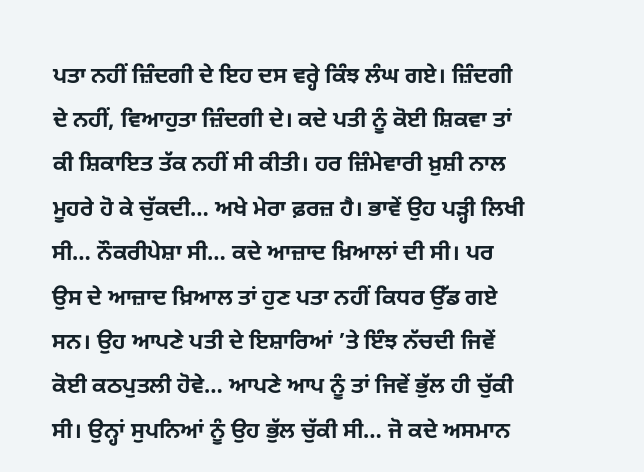ਪਤਾ ਨਹੀਂ ਜ਼ਿੰਦਗੀ ਦੇ ਇਹ ਦਸ ਵਰ੍ਹੇ ਕਿੰਝ ਲੰਘ ਗਏ। ਜ਼ਿੰਦਗੀ ਦੇ ਨਹੀਂ, ਵਿਆਹੁਤਾ ਜ਼ਿੰਦਗੀ ਦੇ। ਕਦੇ ਪਤੀ ਨੂੰ ਕੋਈ ਸ਼ਿਕਵਾ ਤਾਂ ਕੀ ਸ਼ਿਕਾਇਤ ਤੱਕ ਨਹੀਂ ਸੀ ਕੀਤੀ। ਹਰ ਜ਼ਿੰਮੇਵਾਰੀ ਖ਼ੁਸ਼ੀ ਨਾਲ ਮੂਹਰੇ ਹੋ ਕੇ ਚੁੱਕਦੀ… ਅਖੇ ਮੇਰਾ ਫ਼ਰਜ਼ ਹੈ। ਭਾਵੇਂ ਉਹ ਪੜ੍ਹੀ ਲਿਖੀ ਸੀ… ਨੌਕਰੀਪੇਸ਼ਾ ਸੀ… ਕਦੇ ਆਜ਼ਾਦ ਖ਼ਿਆਲਾਂ ਦੀ ਸੀ। ਪਰ ਉਸ ਦੇ ਆਜ਼ਾਦ ਖ਼ਿਆਲ ਤਾਂ ਹੁਣ ਪਤਾ ਨਹੀਂ ਕਿਧਰ ਉੱਡ ਗਏ ਸਨ। ਉਹ ਆਪਣੇ ਪਤੀ ਦੇ ਇਸ਼ਾਰਿਆਂ ’ਤੇ ਇੰਝ ਨੱਚਦੀ ਜਿਵੇਂ ਕੋਈ ਕਠਪੁਤਲੀ ਹੋਵੇ… ਆਪਣੇ ਆਪ ਨੂੰ ਤਾਂ ਜਿਵੇਂ ਭੁੱਲ ਹੀ ਚੁੱਕੀ ਸੀ। ਉਨ੍ਹਾਂ ਸੁਪਨਿਆਂ ਨੂੰ ਉਹ ਭੁੱਲ ਚੁੱਕੀ ਸੀ… ਜੋ ਕਦੇ ਅਸਮਾਨ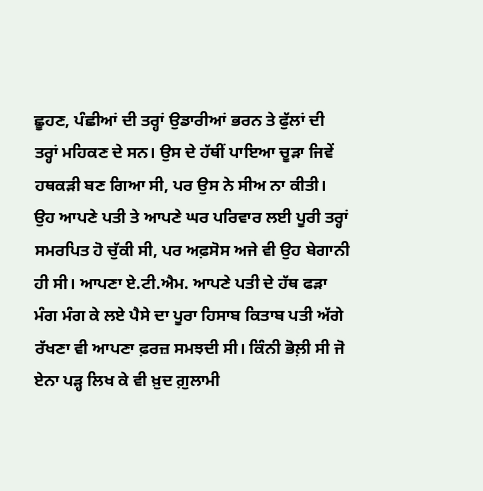ਛੂਹਣ, ਪੰਛੀਆਂ ਦੀ ਤਰ੍ਹਾਂ ਉਡਾਰੀਆਂ ਭਰਨ ਤੇ ਫੁੱਲਾਂ ਦੀ ਤਰ੍ਹਾਂ ਮਹਿਕਣ ਦੇ ਸਨ। ਉਸ ਦੇ ਹੱਥੀਂ ਪਾਇਆ ਚੂੜਾ ਜਿਵੇਂ ਹਥਕੜੀ ਬਣ ਗਿਆ ਸੀ, ਪਰ ਉਸ ਨੇ ਸੀਅ ਨਾ ਕੀਤੀ। ਉਹ ਆਪਣੇ ਪਤੀ ਤੇ ਆਪਣੇ ਘਰ ਪਰਿਵਾਰ ਲਈ ਪੂਰੀ ਤਰ੍ਹਾਂ ਸਮਰਪਿਤ ਹੋ ਚੁੱਕੀ ਸੀ, ਪਰ ਅਫ਼ਸੋਸ ਅਜੇ ਵੀ ਉਹ ਬੇਗਾਨੀ ਹੀ ਸੀ। ਆਪਣਾ ਏ.ਟੀ.ਐਮ. ਆਪਣੇ ਪਤੀ ਦੇ ਹੱਥ ਫੜਾ ਮੰਗ ਮੰਗ ਕੇ ਲਏ ਪੈਸੇ ਦਾ ਪੂਰਾ ਹਿਸਾਬ ਕਿਤਾਬ ਪਤੀ ਅੱਗੇ ਰੱਖਣਾ ਵੀ ਆਪਣਾ ਫ਼ਰਜ਼ ਸਮਝਦੀ ਸੀ। ਕਿੰਨੀ ਭੋਲ਼ੀ ਸੀ ਜੋ ਏਨਾ ਪੜ੍ਹ ਲਿਖ ਕੇ ਵੀ ਖ਼ੁਦ ਗ਼ੁਲਾਮੀ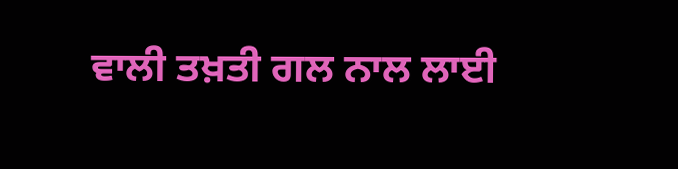ਵਾਲੀ ਤਖ਼ਤੀ ਗਲ ਨਾਲ ਲਾਈ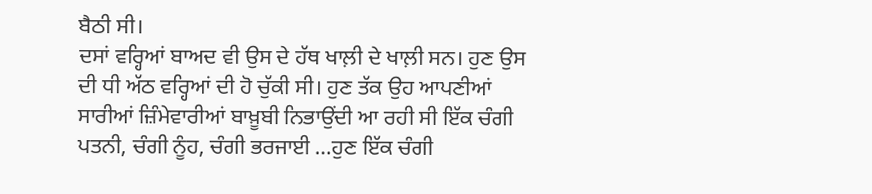ਬੈਠੀ ਸੀ।
ਦਸਾਂ ਵਰ੍ਹਿਆਂ ਬਾਅਦ ਵੀ ਉਸ ਦੇ ਹੱਥ ਖਾਲ਼ੀ ਦੇ ਖਾਲ਼ੀ ਸਨ। ਹੁਣ ਉਸ ਦੀ ਧੀ ਅੱਠ ਵਰ੍ਹਿਆਂ ਦੀ ਹੋ ਚੁੱਕੀ ਸੀ। ਹੁਣ ਤੱਕ ਉਹ ਆਪਣੀਆਂ ਸਾਰੀਆਂ ਜ਼ਿੰਮੇਵਾਰੀਆਂ ਬਾਖ਼ੂਬੀ ਨਿਭਾਉਂਦੀ ਆ ਰਹੀ ਸੀ ਇੱਕ ਚੰਗੀ ਪਤਨੀ, ਚੰਗੀ ਨੂੰਹ, ਚੰਗੀ ਭਰਜਾਈ …ਹੁਣ ਇੱਕ ਚੰਗੀ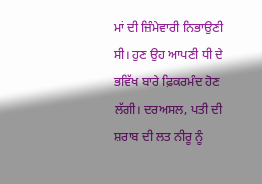ਮਾਂ ਦੀ ਜ਼ਿੰਮੇਵਾਰੀ ਨਿਭਾਉਣੀ ਸੀ। ਹੁਣ ਉਹ ਆਪਣੀ ਧੀ ਦੇ ਭਵਿੱਖ ਬਾਰੇ ਫ਼ਿਕਰਮੰਦ ਹੋਣ ਲੱਗੀ। ਦਰਅਸਲ, ਪਤੀ ਦੀ ਸ਼ਰਾਬ ਦੀ ਲਤ ਨੀਰੂ ਨੂੰ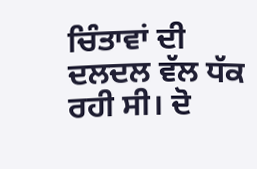ਚਿੰਤਾਵਾਂ ਦੀ ਦਲਦਲ ਵੱਲ ਧੱਕ ਰਹੀ ਸੀ। ਦੋ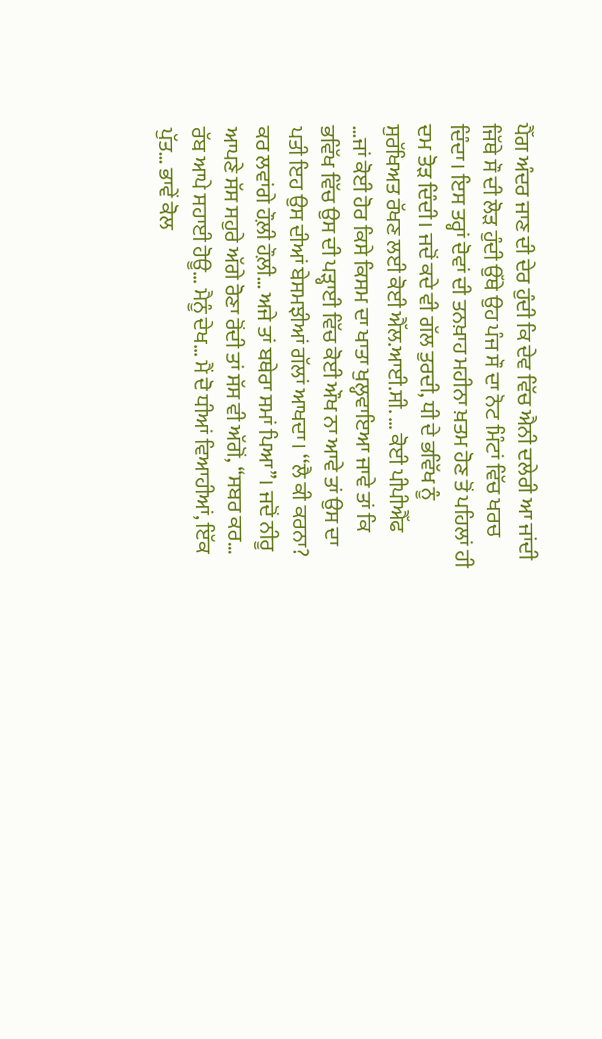ਪੈੱਗ ਅੰਦਰ ਜਾਣ ਦੀ ਦੇਰ ਹੁੰਦੀ ਕਿ ਦੇਵ ਵਿੱਚ ਐਨੀ ਦਲੇਰੀ ਆ ਜਾਂਦੀ ਜਿੱਥੇ ਸੌ ਦੀ ਲੋੜ ਹੁੰਦੀ ਉੱਥੇ ਉਹ ਪੰਜ ਸੌ ਦਾ ਨੋਟ ਮਿੰਟਾਂ ਵਿੱਚ ਖਰਚ ਦਿੰਦਾ। ਇਸ ਤਰ੍ਹਾਂ ਦੋਵਾਂ ਦੀ ਤਨਖ਼ਾਹ ਮਹੀਨਾ ਖ਼ਤਮ ਹੋਣ ਤੋਂ ਪਹਿਲਾਂ ਹੀ ਦਮ ਤੋੜ ਦਿੰਦੀ। ਜਦੋਂ ਕਦੇ ਵੀ ਗੱਲ ਤੁਰਦੀ, ਧੀ ਦੇ ਭਵਿੱਖ ਨੂੰ ਸੁਰੱਖਿਅਤ ਰੱਖਣ ਲਈ ਕੋਈ ਐੱਲ.ਆਈ.ਸੀ. … ਕੋਈ ਪੀਪੀਐੱਫ …ਜਾਂ ਕੋਈ ਹੋਰ ਕਿਸੇ ਕਿਸਮ ਦਾ ਖਾਤਾ ਖੁਲ੍ਹਵਾਇਆ ਜਾਵੇ ਤਾਂ ਕਿ ਭਵਿੱਖ ਵਿੱਚ ਉਸ ਦੀ ਪੜ੍ਹਾਈ ਵਿੱਚ ਕੋਈ ਔਖ ਨਾ ਆਵੇ ਤਾਂ ਉਸ ਦਾ ਪਤੀ ਇਹ ਉਸ ਦੀਆਂ ਬੇਸਮਝੀਆਂ ਗੱਲਾਂ ਆਖਦਾ। ‘‘ਲੈ ਕੀ ਕਰਨਾ? ਕਰ ਲਵਾਂਗੇ ਹੌਲ਼ੀ ਹੌਲ਼ੀ… ਅਜੇ ਤਾਂ ਬਥੇਰਾ ਸਮਾਂ ਪਿਆ’’। ਜਦੋਂ ਨੀਰੂ ਆਪਣੇ ਸੱਸ ਸਹੁਰੇ ਅੱਗੇ ਰੋਣਾ ਰੋਂਦੀ ਤਾਂ ਸੱਸ ਵੀ ਅੱਗੋਂ, ‘‘ਸਬਰ ਕਰ… ਰੱਬ ਆਪੇ ਸਹਾਈ ਹੋਊ… ਮੈਨੂੰ ਦੇਖ… ਮੈਂ ਦੋ ਧੀਆਂ ਵਿਆਹੀਆਂ, ਇੱਕ ਪੁੱਤ… ਭਾਵੇਂ ਕੋਲ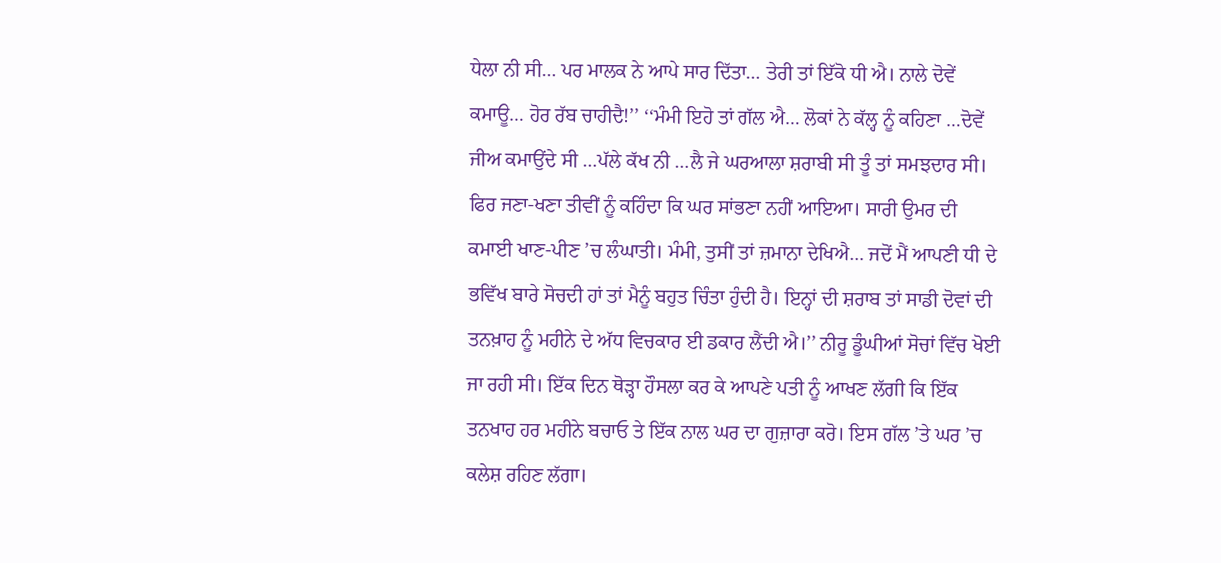ਧੇਲਾ ਨੀ ਸੀ… ਪਰ ਮਾਲਕ ਨੇ ਆਪੇ ਸਾਰ ਦਿੱਤਾ… ਤੇਰੀ ਤਾਂ ਇੱਕੋ ਧੀ ਐ। ਨਾਲੇ ਦੋਵੇਂ ਕਮਾਊ… ਹੋਰ ਰੱਬ ਚਾਹੀਦੈ!’’ ‘‘ਮੰਮੀ ਇਹੋ ਤਾਂ ਗੱਲ ਐ… ਲੋਕਾਂ ਨੇ ਕੱਲ੍ਹ ਨੂੰ ਕਹਿਣਾ …ਦੋਵੇਂ ਜੀਅ ਕਮਾਉਂਦੇ ਸੀ …ਪੱਲੇ ਕੱਖ ਨੀ …ਲੈ ਜੇ ਘਰਆਲਾ ਸ਼ਰਾਬੀ ਸੀ ਤੂੰ ਤਾਂ ਸਮਝਦਾਰ ਸੀ। ਫਿਰ ਜਣਾ-ਖਣਾ ਤੀਵੀਂ ਨੂੰ ਕਹਿੰਦਾ ਕਿ ਘਰ ਸਾਂਭਣਾ ਨਹੀਂ ਆਇਆ। ਸਾਰੀ ਉਮਰ ਦੀ ਕਮਾਈ ਖਾਣ-ਪੀਣ ’ਚ ਲੰਘਾਤੀ। ਮੰਮੀ, ਤੁਸੀਂ ਤਾਂ ਜ਼ਮਾਨਾ ਦੇਖਿਐ… ਜਦੋਂ ਮੈਂ ਆਪਣੀ ਧੀ ਦੇ ਭਵਿੱਖ ਬਾਰੇ ਸੋਚਦੀ ਹਾਂ ਤਾਂ ਮੈਨੂੰ ਬਹੁਤ ਚਿੰਤਾ ਹੁੰਦੀ ਹੈ। ਇਨ੍ਹਾਂ ਦੀ ਸ਼ਰਾਬ ਤਾਂ ਸਾਡੀ ਦੋਵਾਂ ਦੀ ਤਨਖ਼ਾਹ ਨੂੰ ਮਹੀਨੇ ਦੇ ਅੱਧ ਵਿਚਕਾਰ ਈ ਡਕਾਰ ਲੈਂਦੀ ਐ।’’ ਨੀਰੂ ਡੂੰਘੀਆਂ ਸੋਚਾਂ ਵਿੱਚ ਖੋਈ ਜਾ ਰਹੀ ਸੀ। ਇੱਕ ਦਿਨ ਥੋੜ੍ਹਾ ਹੌਸਲਾ ਕਰ ਕੇ ਆਪਣੇ ਪਤੀ ਨੂੰ ਆਖਣ ਲੱਗੀ ਕਿ ਇੱਕ ਤਨਖਾਹ ਹਰ ਮਹੀਨੇ ਬਚਾਓ ਤੇ ਇੱਕ ਨਾਲ ਘਰ ਦਾ ਗੁਜ਼ਾਰਾ ਕਰੋ। ਇਸ ਗੱਲ ’ਤੇ ਘਰ ’ਚ ਕਲੇਸ਼ ਰਹਿਣ ਲੱਗਾ।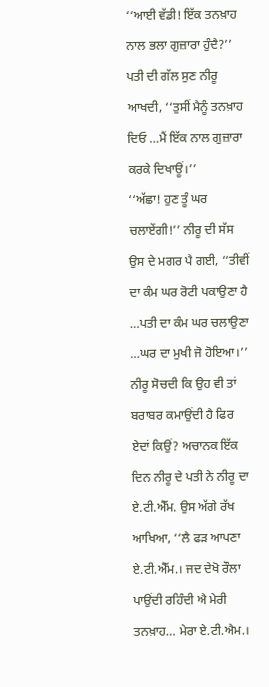‘‘ਆਈ ਵੱਡੀ! ਇੱਕ ਤਨਖ਼ਾਹ ਨਾਲ ਭਲਾ ਗੁਜ਼ਾਰਾ ਹੁੰਦੈ?’’ ਪਤੀ ਦੀ ਗੱਲ ਸੁਣ ਨੀਰੂ ਆਖਦੀ, ‘‘ਤੁਸੀਂ ਮੈਨੂੰ ਤਨਖ਼ਾਹ ਦਿਓ …ਮੈਂ ਇੱਕ ਨਾਲ ਗੁਜ਼ਾਰਾ ਕਰਕੇ ਦਿਖਾਊਂ।’’
‘‘ਅੱਛਾ! ਹੁਣ ਤੂੰ ਘਰ ਚਲਾਏਂਗੀ!’’ ਨੀਰੂ ਦੀ ਸੱਸ ਉਸ ਦੇ ਮਗਰ ਪੈ ਗਈ, ‘‘ਤੀਵੀਂ ਦਾ ਕੰਮ ਘਰ ਰੋਟੀ ਪਕਾਉਣਾ ਹੈ …ਪਤੀ ਦਾ ਕੰਮ ਘਰ ਚਲਾਉਣਾ …ਘਰ ਦਾ ਮੁਖੀ ਜੋ ਹੋਇਆ।’’ ਨੀਰੂ ਸੋਚਦੀ ਕਿ ਉਹ ਵੀ ਤਾਂ ਬਰਾਬਰ ਕਮਾਉਂਦੀ ਹੈ ਫਿਰ ਏਦਾਂ ਕਿਉਂ? ਅਚਾਨਕ ਇੱਕ ਦਿਨ ਨੀਰੂ ਦੇ ਪਤੀ ਨੇ ਨੀਰੂ ਦਾ ਏ.ਟੀ.ਐੱਮ. ਉਸ ਅੱਗੇ ਰੱਖ ਆਖਿਆ, ‘‘ਲੈ ਫੜ ਆਪਣਾ ਏ.ਟੀ.ਐੱਮ.। ਜਦ ਦੇਖੋ ਰੌਲਾ ਪਾਉਂਦੀ ਰਹਿੰਦੀ ਐ ਮੇਰੀ ਤਨਖ਼ਾਹ… ਮੇਰਾ ਏ.ਟੀ.ਐਮ.।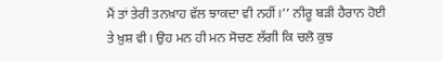ਮੈਂ ਤਾਂ ਤੇਰੀ ਤਨਖ਼ਾਹ ਵੱਲ ਝਾਕਦਾ ਵੀ ਨਹੀਂ।’’ ਨੀਰੂ ਬੜੀ ਹੈਰਾਨ ਹੋਈ ਤੇ ਖ਼ੁਸ਼ ਵੀ। ਉਹ ਮਨ ਹੀ ਮਨ ਸੋਚਣ ਲੱਗੀ ਕਿ ਚਲੋ ਕੁਝ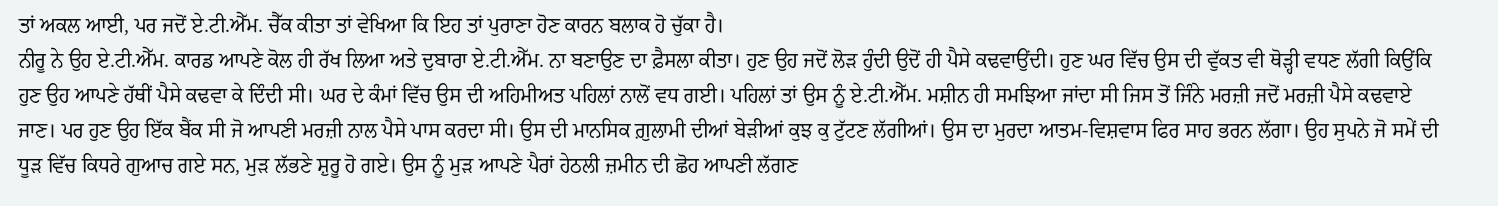ਤਾਂ ਅਕਲ ਆਈ, ਪਰ ਜਦੋਂ ਏ.ਟੀ.ਐੱਮ. ਚੈੱਕ ਕੀਤਾ ਤਾਂ ਵੇਖਿਆ ਕਿ ਇਹ ਤਾਂ ਪੁਰਾਣਾ ਹੋਣ ਕਾਰਨ ਬਲਾਕ ਹੋ ਚੁੱਕਾ ਹੈ।
ਨੀਰੂ ਨੇ ਉਹ ਏ.ਟੀ.ਐੱਮ. ਕਾਰਡ ਆਪਣੇ ਕੋਲ ਹੀ ਰੱਖ ਲਿਆ ਅਤੇ ਦੁਬਾਰਾ ਏ.ਟੀ.ਐੱਮ. ਨਾ ਬਣਾਉਣ ਦਾ ਫ਼ੈਸਲਾ ਕੀਤਾ। ਹੁਣ ਉਹ ਜਦੋਂ ਲੋੜ ਹੁੰਦੀ ਉਦੋਂ ਹੀ ਪੈਸੇ ਕਢਵਾਉਂਦੀ। ਹੁਣ ਘਰ ਵਿੱਚ ਉਸ ਦੀ ਵੁੱਕਤ ਵੀ ਥੋੜ੍ਹੀ ਵਧਣ ਲੱਗੀ ਕਿਉਂਕਿ ਹੁਣ ਉਹ ਆਪਣੇ ਹੱਥੀਂ ਪੈਸੇ ਕਢਵਾ ਕੇ ਦਿੰਦੀ ਸੀ। ਘਰ ਦੇ ਕੰਮਾਂ ਵਿੱਚ ਉਸ ਦੀ ਅਹਿਮੀਅਤ ਪਹਿਲਾਂ ਨਾਲੋਂ ਵਧ ਗਈ। ਪਹਿਲਾਂ ਤਾਂ ਉਸ ਨੂੰ ਏ.ਟੀ.ਐੱਮ. ਮਸ਼ੀਨ ਹੀ ਸਮਝਿਆ ਜਾਂਦਾ ਸੀ ਜਿਸ ਤੋਂ ਜਿੰਨੇ ਮਰਜ਼ੀ ਜਦੋਂ ਮਰਜ਼ੀ ਪੈਸੇ ਕਢਵਾਏ ਜਾਣ। ਪਰ ਹੁਣ ਉਹ ਇੱਕ ਬੈਂਕ ਸੀ ਜੋ ਆਪਣੀ ਮਰਜ਼ੀ ਨਾਲ ਪੈਸੇ ਪਾਸ ਕਰਦਾ ਸੀ। ਉਸ ਦੀ ਮਾਨਸਿਕ ਗ਼ੁਲਾਮੀ ਦੀਆਂ ਬੇੜੀਆਂ ਕੁਝ ਕੁ ਟੁੱਟਣ ਲੱਗੀਆਂ। ਉਸ ਦਾ ਮੁਰਦਾ ਆਤਮ-ਵਿਸ਼ਵਾਸ ਫਿਰ ਸਾਹ ਭਰਨ ਲੱਗਾ। ਉਹ ਸੁਪਨੇ ਜੋ ਸਮੇਂ ਦੀ ਧੂੜ ਵਿੱਚ ਕਿਧਰੇ ਗੁਆਚ ਗਏ ਸਨ, ਮੁੜ ਲੱਭਣੇ ਸ਼ੁਰੂ ਹੋ ਗਏ। ਉਸ ਨੂੰ ਮੁੜ ਆਪਣੇ ਪੈਰਾਂ ਹੇਠਲੀ ਜ਼ਮੀਨ ਦੀ ਛੋਹ ਆਪਣੀ ਲੱਗਣ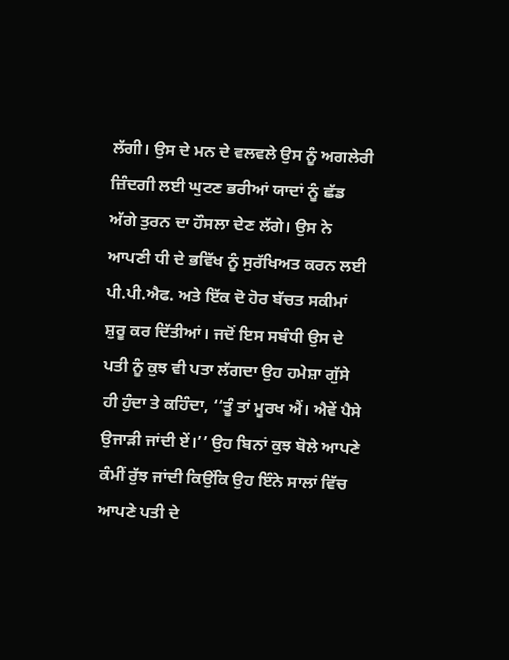ਲੱਗੀ। ਉਸ ਦੇ ਮਨ ਦੇ ਵਲਵਲੇ ਉਸ ਨੂੰ ਅਗਲੇਰੀ ਜ਼ਿੰਦਗੀ ਲਈ ਘੁਟਣ ਭਰੀਆਂ ਯਾਦਾਂ ਨੂੰ ਛੱਡ ਅੱਗੇ ਤੁਰਨ ਦਾ ਹੌਸਲਾ ਦੇਣ ਲੱਗੇ। ਉਸ ਨੇ ਆਪਣੀ ਧੀ ਦੇ ਭਵਿੱਖ ਨੂੰ ਸੁਰੱਖਿਅਤ ਕਰਨ ਲਈ ਪੀ.ਪੀ.ਐਫ. ਅਤੇ ਇੱਕ ਦੋ ਹੋਰ ਬੱਚਤ ਸਕੀਮਾਂ ਸ਼ੁਰੂ ਕਰ ਦਿੱਤੀਆਂ। ਜਦੋਂ ਇਸ ਸਬੰਧੀ ਉਸ ਦੇ ਪਤੀ ਨੂੰ ਕੁਝ ਵੀ ਪਤਾ ਲੱਗਦਾ ਉਹ ਹਮੇਸ਼ਾ ਗੁੱਸੇ ਹੀ ਹੁੰਦਾ ਤੇ ਕਹਿੰਦਾ, ‘‘ਤੂੰ ਤਾਂ ਮੂਰਖ ਐਂ। ਐਵੇਂ ਪੈਸੇ ਉਜਾੜੀ ਜਾਂਦੀ ਏਂ।’’ ਉਹ ਬਿਨਾਂ ਕੁਝ ਬੋਲੇ ਆਪਣੇ ਕੰਮੀਂ ਰੁੱਝ ਜਾਂਦੀ ਕਿਉਂਕਿ ਉਹ ਇੰਨੇ ਸਾਲਾਂ ਵਿੱਚ ਆਪਣੇ ਪਤੀ ਦੇ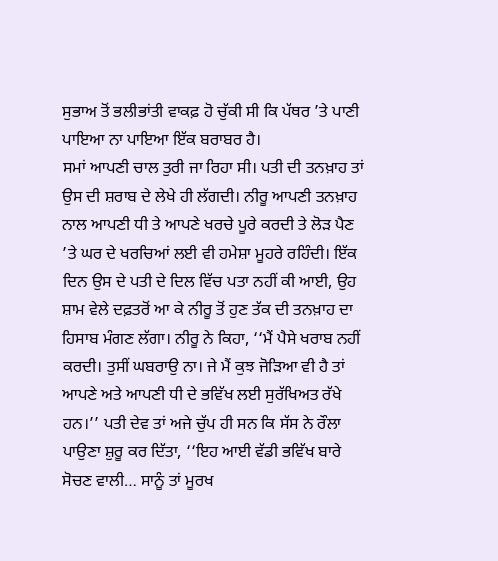ਸੁਭਾਅ ਤੋਂ ਭਲੀਭਾਂਤੀ ਵਾਕਫ਼ ਹੋ ਚੁੱਕੀ ਸੀ ਕਿ ਪੱਥਰ ’ਤੇ ਪਾਣੀ ਪਾਇਆ ਨਾ ਪਾਇਆ ਇੱਕ ਬਰਾਬਰ ਹੈ।
ਸਮਾਂ ਆਪਣੀ ਚਾਲ ਤੁਰੀ ਜਾ ਰਿਹਾ ਸੀ। ਪਤੀ ਦੀ ਤਨਖ਼ਾਹ ਤਾਂ ਉਸ ਦੀ ਸ਼ਰਾਬ ਦੇ ਲੇਖੇ ਹੀ ਲੱਗਦੀ। ਨੀਰੂ ਆਪਣੀ ਤਨਖ਼ਾਹ ਨਾਲ ਆਪਣੀ ਧੀ ਤੇ ਆਪਣੇ ਖਰਚੇ ਪੂਰੇ ਕਰਦੀ ਤੇ ਲੋੜ ਪੈਣ ’ਤੇ ਘਰ ਦੇ ਖਰਚਿਆਂ ਲਈ ਵੀ ਹਮੇਸ਼ਾ ਮੂਹਰੇ ਰਹਿੰਦੀ। ਇੱਕ ਦਿਨ ਉਸ ਦੇ ਪਤੀ ਦੇ ਦਿਲ ਵਿੱਚ ਪਤਾ ਨਹੀਂ ਕੀ ਆਈ, ਉਹ ਸ਼ਾਮ ਵੇਲੇ ਦਫ਼ਤਰੋਂ ਆ ਕੇ ਨੀਰੂ ਤੋਂ ਹੁਣ ਤੱਕ ਦੀ ਤਨਖ਼ਾਹ ਦਾ ਹਿਸਾਬ ਮੰਗਣ ਲੱਗਾ। ਨੀਰੂ ਨੇ ਕਿਹਾ, ‘‘ਮੈਂ ਪੈਸੇ ਖਰਾਬ ਨਹੀਂ ਕਰਦੀ। ਤੁਸੀਂ ਘਬਰਾਉ ਨਾ। ਜੇ ਮੈਂ ਕੁਝ ਜੋੜਿਆ ਵੀ ਹੈ ਤਾਂ ਆਪਣੇ ਅਤੇ ਆਪਣੀ ਧੀ ਦੇ ਭਵਿੱਖ ਲਈ ਸੁਰੱਖਿਅਤ ਰੱਖੇ ਹਨ।’’ ਪਤੀ ਦੇਵ ਤਾਂ ਅਜੇ ਚੁੱਪ ਹੀ ਸਨ ਕਿ ਸੱਸ ਨੇ ਰੌਲਾ ਪਾਉਣਾ ਸ਼ੁਰੂ ਕਰ ਦਿੱਤਾ, ‘‘ਇਹ ਆਈ ਵੱਡੀ ਭਵਿੱਖ ਬਾਰੇ ਸੋਚਣ ਵਾਲੀ… ਸਾਨੂੰ ਤਾਂ ਮੂਰਖ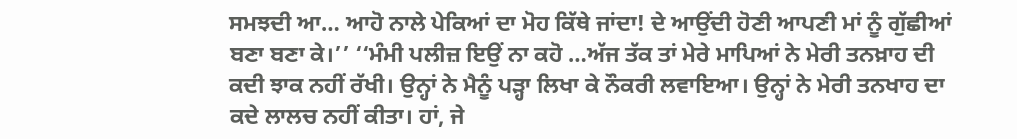ਸਮਝਦੀ ਆ… ਆਹੋ ਨਾਲੇ ਪੇਕਿਆਂ ਦਾ ਮੋਹ ਕਿੱਥੇ ਜਾਂਦਾ! ਦੇ ਆਉਂਦੀ ਹੋਣੀ ਆਪਣੀ ਮਾਂ ਨੂੰ ਗੁੱਛੀਆਂ ਬਣਾ ਬਣਾ ਕੇ।’’ ‘‘ਮੰਮੀ ਪਲੀਜ਼ ਇਉਂ ਨਾ ਕਹੋ …ਅੱਜ ਤੱਕ ਤਾਂ ਮੇਰੇ ਮਾਪਿਆਂ ਨੇ ਮੇਰੀ ਤਨਖ਼ਾਹ ਦੀ ਕਦੀ ਝਾਕ ਨਹੀਂ ਰੱਖੀ। ਉਨ੍ਹਾਂ ਨੇ ਮੈਨੂੰ ਪੜ੍ਹਾ ਲਿਖਾ ਕੇ ਨੌਕਰੀ ਲਵਾਇਆ। ਉਨ੍ਹਾਂ ਨੇ ਮੇਰੀ ਤਨਖਾਹ ਦਾ ਕਦੇ ਲਾਲਚ ਨਹੀਂ ਕੀਤਾ। ਹਾਂ, ਜੇ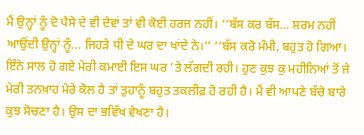ਮੈਂ ਉਨ੍ਹਾਂ ਨੂੰ ਦੋ ਪੈਸੇ ਦੇ ਵੀ ਦੇਵਾਂ ਤਾਂ ਵੀ ਕੋਈ ਹਰਜ ਨਹੀਂ। ‘‘ਬੱਸ ਕਰ ਬੱਸ… ਸ਼ਰਮ ਨਹੀਂ ਆਉਂਦੀ ਉਨ੍ਹਾਂ ਨੂੰ… ਜਿਹੜੇ ਧੀ ਦੇ ਘਰ ਦਾ ਖਾਂਦੇ ਨੇ।’’ ‘‘ਬੱਸ ਕਰੋ ਮੰਮੀ, ਬਹੁਤ ਹੋ ਗਿਆ। ਇੰਨੇ ਸਾਲ ਹੋ ਗਏ ਮੇਰੀ ਕਮਾਈ ਇਸ ਘਰ ’ਤੇ ਲੱਗਦੀ ਰਹੀ। ਹੁਣ ਕੁਝ ਕੁ ਮਹੀਨਿਆਂ ਤੋਂ ਜੇ ਮੇਰੀ ਤਨਖ਼ਾਹ ਮੇਰੇ ਕੋਲ ਹੈ ਤਾਂ ਤੁਹਾਨੂੰ ਬਹੁਤ ਤਕਲੀਫ਼ ਹੋ ਰਹੀ ਹੈ। ਮੈਂ ਵੀ ਆਪਣੇ ਬੱਚੇ ਬਾਰੇ ਕੁਝ ਸੋਚਣਾ ਹੈ। ਉਸ ਦਾ ਭਵਿੱਖ ਵੇਖਣਾ ਹੈ।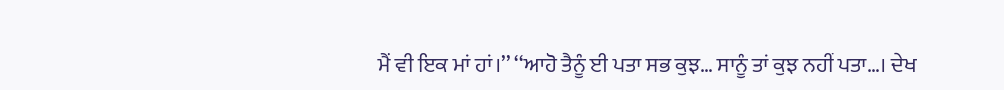ਮੈਂ ਵੀ ਇਕ ਮਾਂ ਹਾਂ।’’ ‘‘ਆਹੋ ਤੈਨੂੰ ਈ ਪਤਾ ਸਭ ਕੁਝ… ਸਾਨੂੰ ਤਾਂ ਕੁਝ ਨਹੀਂ ਪਤਾ…। ਦੇਖ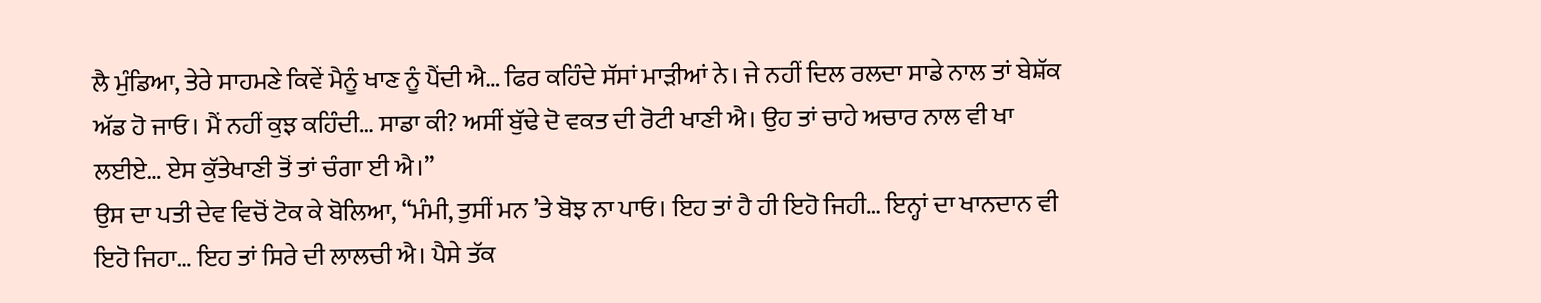ਲੈ ਮੁੰਡਿਆ, ਤੇਰੇ ਸਾਹਮਣੇ ਕਿਵੇਂ ਮੈਨੂੰ ਖਾਣ ਨੂੰ ਪੈਂਦੀ ਐ… ਫਿਰ ਕਹਿੰਦੇ ਸੱਸਾਂ ਮਾੜੀਆਂ ਨੇ। ਜੇ ਨਹੀਂ ਦਿਲ ਰਲਦਾ ਸਾਡੇ ਨਾਲ ਤਾਂ ਬੇਸ਼ੱਕ ਅੱਡ ਹੋ ਜਾਓ। ਮੈਂ ਨਹੀਂ ਕੁਝ ਕਹਿੰਦੀ… ਸਾਡਾ ਕੀ? ਅਸੀਂ ਬੁੱਢੇ ਦੋ ਵਕਤ ਦੀ ਰੋਟੀ ਖਾਣੀ ਐ। ਉਹ ਤਾਂ ਚਾਹੇ ਅਚਾਰ ਨਾਲ ਵੀ ਖਾ ਲਈਏ… ਏਸ ਕੁੱਤੇਖਾਣੀ ਤੋਂ ਤਾਂ ਚੰਗਾ ਈ ਐ।’’
ਉਸ ਦਾ ਪਤੀ ਦੇਵ ਵਿਚੋਂ ਟੋਕ ਕੇ ਬੋਲਿਆ, ‘‘ਮੰਮੀ, ਤੁਸੀਂ ਮਨ ’ਤੇ ਬੋਝ ਨਾ ਪਾਓ। ਇਹ ਤਾਂ ਹੈ ਹੀ ਇਹੋ ਜਿਹੀ… ਇਨ੍ਹਾਂ ਦਾ ਖਾਨਦਾਨ ਵੀ ਇਹੋ ਜਿਹਾ… ਇਹ ਤਾਂ ਸਿਰੇ ਦੀ ਲਾਲਚੀ ਐ। ਪੈਸੇ ਤੱਕ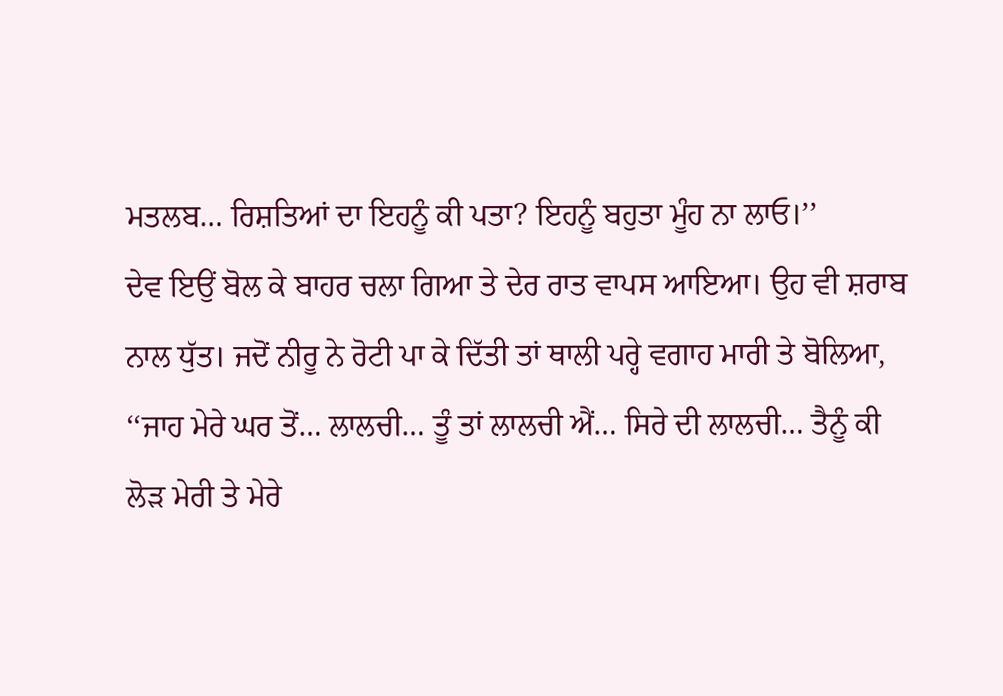ਮਤਲਬ… ਰਿਸ਼ਤਿਆਂ ਦਾ ਇਹਨੂੰ ਕੀ ਪਤਾ? ਇਹਨੂੰ ਬਹੁਤਾ ਮੂੰਹ ਨਾ ਲਾਓ।’’
ਦੇਵ ਇਉਂ ਬੋਲ ਕੇ ਬਾਹਰ ਚਲਾ ਗਿਆ ਤੇ ਦੇਰ ਰਾਤ ਵਾਪਸ ਆਇਆ। ਉਹ ਵੀ ਸ਼ਰਾਬ ਨਾਲ ਧੁੱਤ। ਜਦੋਂ ਨੀਰੂ ਨੇ ਰੋਟੀ ਪਾ ਕੇ ਦਿੱਤੀ ਤਾਂ ਥਾਲੀ ਪਰ੍ਹੇ ਵਗਾਹ ਮਾਰੀ ਤੇ ਬੋਲਿਆ, ‘‘ਜਾਹ ਮੇਰੇ ਘਰ ਤੋਂ… ਲਾਲਚੀ… ਤੂੰ ਤਾਂ ਲਾਲਚੀ ਐਂ… ਸਿਰੇ ਦੀ ਲਾਲਚੀ… ਤੈਨੂੰ ਕੀ ਲੋੜ ਮੇਰੀ ਤੇ ਮੇਰੇ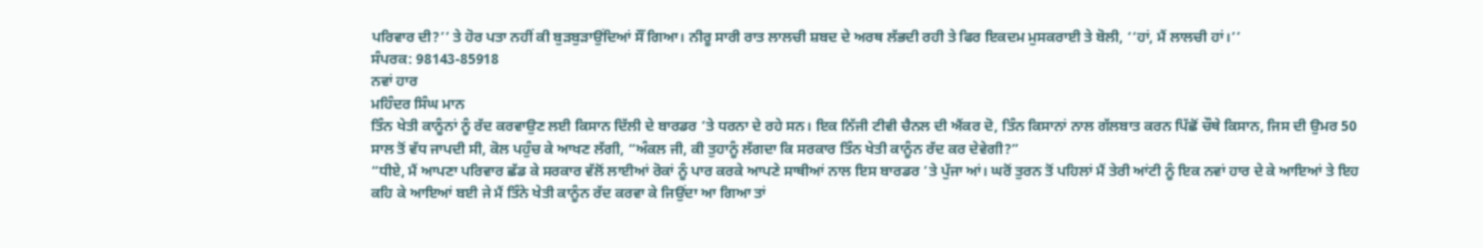ਪਰਿਵਾਰ ਦੀ?’’ ਤੇ ਹੋਰ ਪਤਾ ਨਹੀਂ ਕੀ ਬੁੜਬੁੜਾਉਂਦਿਆਂ ਸੌਂ ਗਿਆ। ਨੀਰੂ ਸਾਰੀ ਰਾਤ ਲਾਲਚੀ ਸ਼ਬਦ ਦੇ ਅਰਥ ਲੱਭਦੀ ਰਹੀ ਤੇ ਫਿਰ ਇਕਦਮ ਮੁਸਕਰਾਈ ਤੇ ਬੋਲੀ, ‘‘ਹਾਂ, ਮੈਂ ਲਾਲਚੀ ਹਾਂ।’’
ਸੰਪਰਕ: 98143-85918
ਨਵਾਂ ਹਾਰ
ਮਹਿੰਦਰ ਸਿੰਘ ਮਾਨ
ਤਿੰਨ ਖੇਤੀ ਕਾਨੂੰਨਾਂ ਨੂੰ ਰੱਦ ਕਰਵਾਉਣ ਲਈ ਕਿਸਾਨ ਦਿੱਲੀ ਦੇ ਬਾਰਡਰ ’ਤੇ ਧਰਨਾ ਦੇ ਰਹੇ ਸਨ। ਇਕ ਨਿੱਜੀ ਟੀਵੀ ਚੈਨਲ ਦੀ ਐਂਕਰ ਦੋ, ਤਿੰਨ ਕਿਸਾਨਾਂ ਨਾਲ ਗੱਲਬਾਤ ਕਰਨ ਪਿੱਛੋਂ ਚੌਥੇ ਕਿਸਾਨ, ਜਿਸ ਦੀ ਉਮਰ 50 ਸਾਲ ਤੋਂ ਵੱਧ ਜਾਪਦੀ ਸੀ, ਕੋਲ ਪਹੁੰਚ ਕੇ ਆਖਣ ਲੱਗੀ, “ਅੰਕਲ ਜੀ, ਕੀ ਤੁਹਾਨੂੰ ਲੱਗਦਾ ਕਿ ਸਰਕਾਰ ਤਿੰਨ ਖੇਤੀ ਕਾਨੂੰਨ ਰੱਦ ਕਰ ਦੇਵੇਗੀ?”
“ਧੀਏ, ਮੈਂ ਆਪਣਾ ਪਰਿਵਾਰ ਛੱਡ ਕੇ ਸਰਕਾਰ ਵੱਲੋਂ ਲਾਈਆਂ ਰੋਕਾਂ ਨੂੰ ਪਾਰ ਕਰਕੇ ਆਪਣੇ ਸਾਥੀਆਂ ਨਾਲ ਇਸ ਬਾਰਡਰ ’ਤੇ ਪੁੱਜਾ ਆਂ। ਘਰੋਂ ਤੁਰਨ ਤੋਂ ਪਹਿਲਾਂ ਮੈਂ ਤੇਰੀ ਆਂਟੀ ਨੂੰ ਇਕ ਨਵਾਂ ਹਾਰ ਦੇ ਕੇ ਆਇਆਂ ਤੇ ਇਹ ਕਹਿ ਕੇ ਆਇਆਂ ਬਈ ਜੇ ਮੈਂ ਤਿੰਨੇ ਖੇਤੀ ਕਾਨੂੰਨ ਰੱਦ ਕਰਵਾ ਕੇ ਜਿਉਂਦਾ ਆ ਗਿਆ ਤਾਂ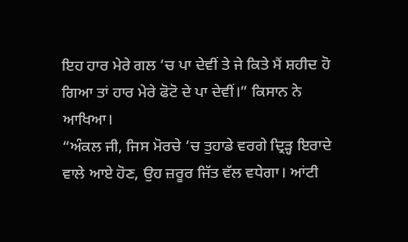ਇਹ ਹਾਰ ਮੇਰੇ ਗਲ ’ਚ ਪਾ ਦੇਵੀਂ ਤੇ ਜੇ ਕਿਤੇ ਮੈਂ ਸ਼ਹੀਦ ਹੋ ਗਿਆ ਤਾਂ ਹਾਰ ਮੇਰੇ ਫੋਟੋ ਦੇ ਪਾ ਦੇਵੀਂ।” ਕਿਸਾਨ ਨੇ ਆਖਿਆ।
“ਅੰਕਲ ਜੀ, ਜਿਸ ਮੋਰਚੇ ’ਚ ਤੁਹਾਡੇ ਵਰਗੇ ਦ੍ਰਿੜ੍ਹ ਇਰਾਦੇ ਵਾਲੇ ਆਏ ਹੋਣ, ਉਹ ਜ਼ਰੂਰ ਜਿੱਤ ਵੱਲ ਵਧੇਗਾ। ਆਂਟੀ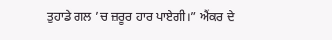ਤੁਹਾਡੇ ਗਲ ’ਚ ਜ਼ਰੂਰ ਹਾਰ ਪਾਏਗੀ।” ਐਂਕਰ ਦੇ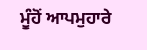ਮੂੰਹੋਂ ਆਪਮੁਹਾਰੇ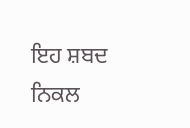ਇਹ ਸ਼ਬਦ ਨਿਕਲ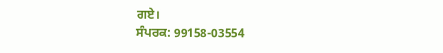ਗਏ।
ਸੰਪਰਕ: 99158-03554